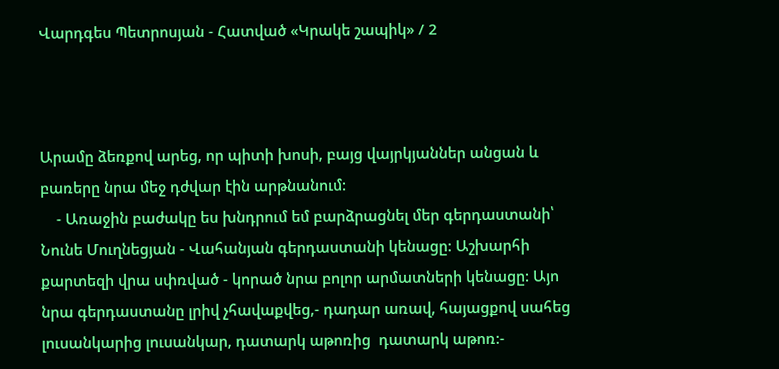Վարդգես Պետրոսյան - Հատված «Կրակե շապիկ» / 2



Արամը ձեռքով արեց, որ պիտի խոսի, բայց վայրկյաններ անցան և բառերը նրա մեջ դժվար էին արթնանում:
    - Առաջին բաժակը ես խնդրում եմ բարձրացնել մեր գերդաստանի՝ Նունե Մուղնեցյան - Վահանյան գերդաստանի կենացը: Աշխարհի քարտեզի վրա սփռված - կորած նրա բոլոր արմատների կենացը: Այո նրա գերդաստանը լրիվ չհավաքվեց,- դադար առավ, հայացքով սահեց լուսանկարից լուսանկար, դատարկ աթոռից  դատարկ աթոռ:-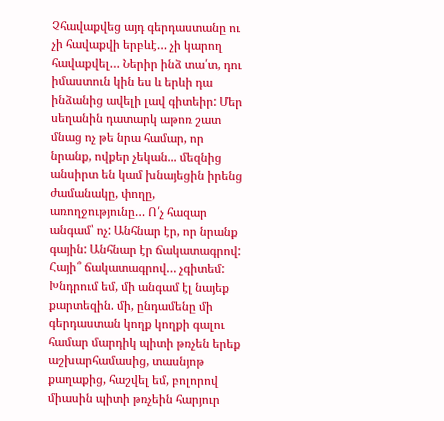Չհավաքվեց այդ գերդաստանը ու չի հավաքվի երբևէ… չի կարող հավաքվել… Ներիր ինձ տա՛տ, դու իմաստուն կին ես և երևի դա ինձանից ավելի լավ գիտեիր: Մեր սեղանին դատարկ աթոռ շատ մնաց ոչ թե նրա համար, որ նրանք, ովքեր չեկան... մեզնից անսիրտ են կամ խնայեցին իրենց ժամանակը, փողը, առողջությունը… Ո՛չ հազար անգամ՝ ոչ: Անհնար էր, որ նրանք գային: Անհնար էր ճակատագրով: Հայի՞ ճակատագրով… չգիտեմ:
Խնդրում եմ, մի անգամ էլ նայեք քարտեզին. մի, ընդամենը մի գերդաստան կողք կողքի գալու համար մարդիկ պիտի թռչեն երեք աշխարհամասից, տասնյոթ քաղաքից, հաշվել եմ, բոլորով միասին պիտի թռչեին հարյուր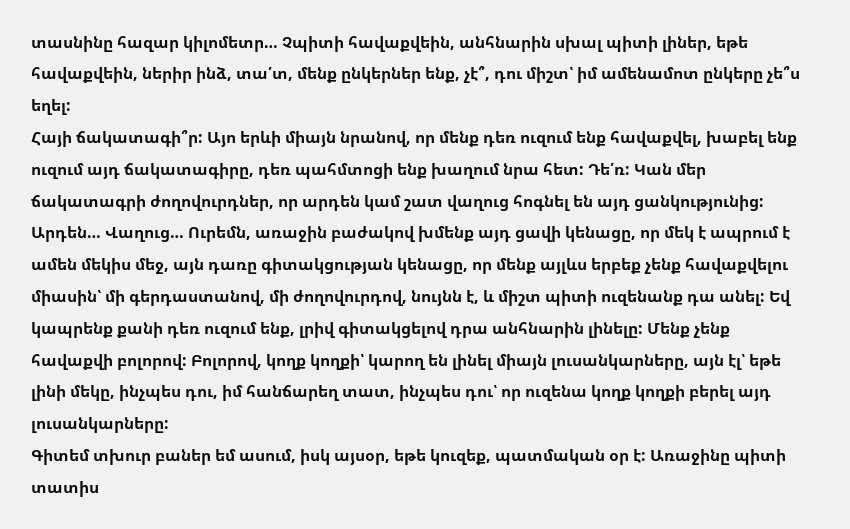տասնինը հազար կիլոմետր… Չպիտի հավաքվեին, անհնարին սխալ պիտի լիներ, եթե հավաքվեին, ներիր ինձ, տա՛տ, մենք ընկերներ ենք, չէ՞, դու միշտ՝ իմ ամենամոտ ընկերը չե՞ս եղել:
Հայի ճակատագի՞ր: Այո երևի միայն նրանով, որ մենք դեռ ուզում ենք հավաքվել, խաբել ենք ուզում այդ ճակատագիրը, դեռ պահմտոցի ենք խաղում նրա հետ: Դե՛ռ: Կան մեր ճակատագրի ժողովուրդներ, որ արդեն կամ շատ վաղուց հոգնել են այդ ցանկությունից: Արդեն… Վաղուց… Ուրեմն, առաջին բաժակով խմենք այդ ցավի կենացը, որ մեկ է ապրում է ամեն մեկիս մեջ, այն դառը գիտակցության կենացը, որ մենք այլևս երբեք չենք հավաքվելու միասին՝ մի գերդաստանով, մի ժողովուրդով, նույնն է, և միշտ պիտի ուզենանք դա անել: Եվ կապրենք քանի դեռ ուզում ենք, լրիվ գիտակցելով դրա անհնարին լինելը: Մենք չենք հավաքվի բոլորով: Բոլորով, կողք կողքի՝ կարող են լինել միայն լուսանկարները, այն էլ՝ եթե լինի մեկը, ինչպես դու, իմ հանճարեղ տատ, ինչպես դու՝ որ ուզենա կողք կողքի բերել այդ լուսանկարները:
Գիտեմ տխուր բաներ եմ ասում, իսկ այսօր, եթե կուզեք, պատմական օր է: Առաջինը պիտի տատիս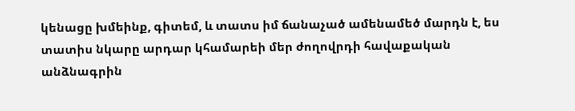կենացը խմեինք, գիտեմ, և տատս իմ ճանաչած ամենամեծ մարդն է, ես տատիս նկարը արդար կհամարեի մեր ժողովրդի հավաքական անձնագրին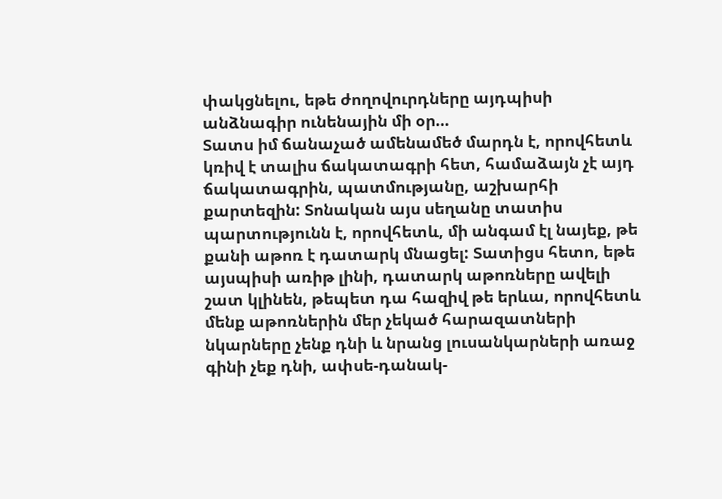փակցնելու, եթե ժողովուրդները այդպիսի անձնագիր ունենային մի օր…
Տատս իմ ճանաչած ամենամեծ մարդն է, որովհետև կռիվ է տալիս ճակատագրի հետ, համաձայն չէ այդ ճակատագրին, պատմությանը, աշխարհի քարտեզին: Տոնական այս սեղանը տատիս պարտությունն է, որովհետև, մի անգամ էլ նայեք, թե քանի աթոռ է դատարկ մնացել: Տատիցս հետո, եթե այսպիսի առիթ լինի, դատարկ աթոռները ավելի շատ կլինեն, թեպետ դա հազիվ թե երևա, որովհետև մենք աթոռներին մեր չեկած հարազատների նկարները չենք դնի և նրանց լուսանկարների առաջ գինի չեք դնի, ափսե-դանակ-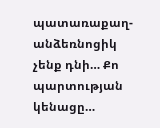պատառաքաղ-անձեռնոցիկ չենք դնի… Քո պարտության կենացը…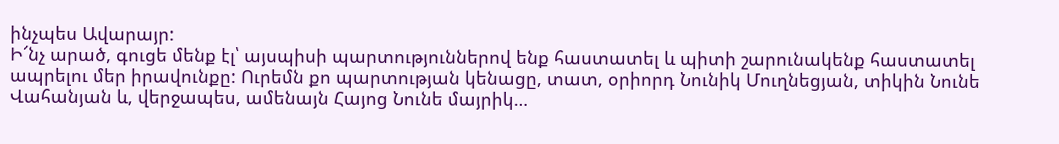ինչպես Ավարայր:
Ի՜նչ արած, գուցե մենք էլ՝ այսպիսի պարտություններով ենք հաստատել և պիտի շարունակենք հաստատել ապրելու մեր իրավունքը: Ուրեմն քո պարտության կենացը, տատ, օրիորդ Նունիկ Մուղնեցյան, տիկին Նունե Վահանյան և, վերջապես, ամենայն Հայոց Նունե մայրիկ…